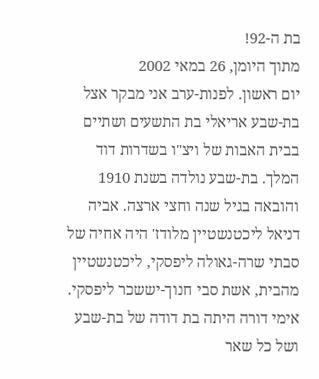בת ה-92!
מתוך היומן, 26 במאי 2002
יום ראשון. לפנות-ערב אני מבקר אצל בת-שבע אריאלי בת התשעים ושתיים בבית האבות של ויצ"ו בשדרות דוד המלך. בת-שבע נולדה בשנת 1910 והובאה בגיל שנה וחצי ארצה. אביה דניאל ליכטנשטיין מלודז' היה אחיה של סבתי שרה-גאולה ליפסקי, ליכטנשטיין מהבית, אשת סבי חנוך-יששכר ליפסקי. אימי דורה היתה בת דודה של בת-שבע ושל כל שאר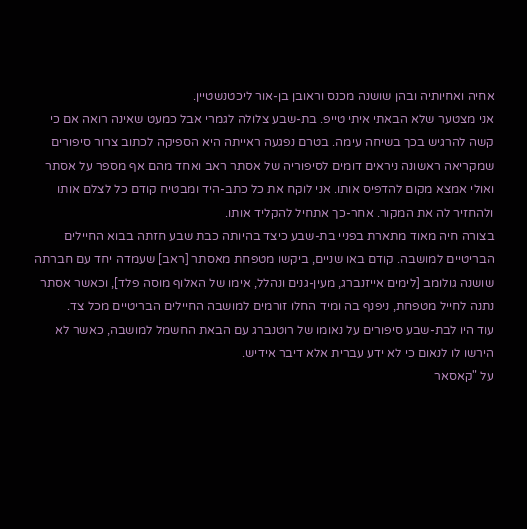אחיה ואחיותיה ובהן שושנה מכנס וראובן בן-אור ליכטנשטיין.
אני מצטער שלא הבאתי איתי טייפ. בת-שבע צלולה לגמרי אבל כמעט שאינה רואה אם כי קשה להרגיש בכך בשיחה עימה. בטרם נפגעה ראייתה היא הספיקה לכתוב צרור סיפורים שמקריאה ראשונה ניראים דומים לסיפוריה של אסתר ראב ואחד מהם אף מספר על אסתר ואולי אמצא מקום להדפיס אותו. אני לוקח את כל כתב-היד ומבטיח קודם כל לצלם אותו ולהחזיר לה את המקור. אחר-כך אתחיל להקליד אותו.
בצורה חיה מאוד מתארת בפניי בת-שבע כיצד בהיותה כבת שבע חזתה בבוא החיילים הבריטיים למושבה. קודם באו שניים, ביקשו מטפחת מאסתר [ראב] שעמדה יחד עם חברתה שושנה גולומב [לימים אייזנברג, מעין-גנים ונהלל, אימו של האלוף מוסה פלד], וכאשר אסתר נתנה לחייל מטפחת, ניפנף בה ומיד החלו זורמים למושבה החיילים הבריטיים מכל צד.
עוד היו לבת-שבע סיפורים על נאומו של רוטנברג עם הבאת החשמל למושבה, כאשר לא הירשו לו לנאום כי לא ידע עברית אלא דיבר אידיש.
על "קאסאר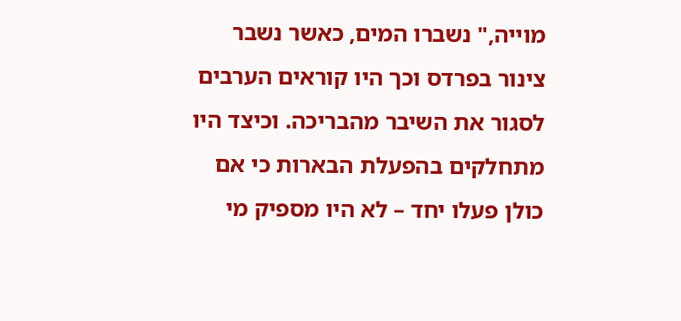מוייה," נשברו המים, כאשר נשבר צינור בפרדס וכך היו קוראים הערבים לסגור את השיבר מהבריכה. וכיצד היו מתחלקים בהפעלת הבארות כי אם כולן פעלו יחד – לא היו מספיק מי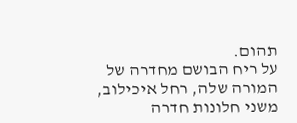תהום.
על ריח הבושם מחדרה של המורה שלה, רחל איכילוב, משני חלונות חדרה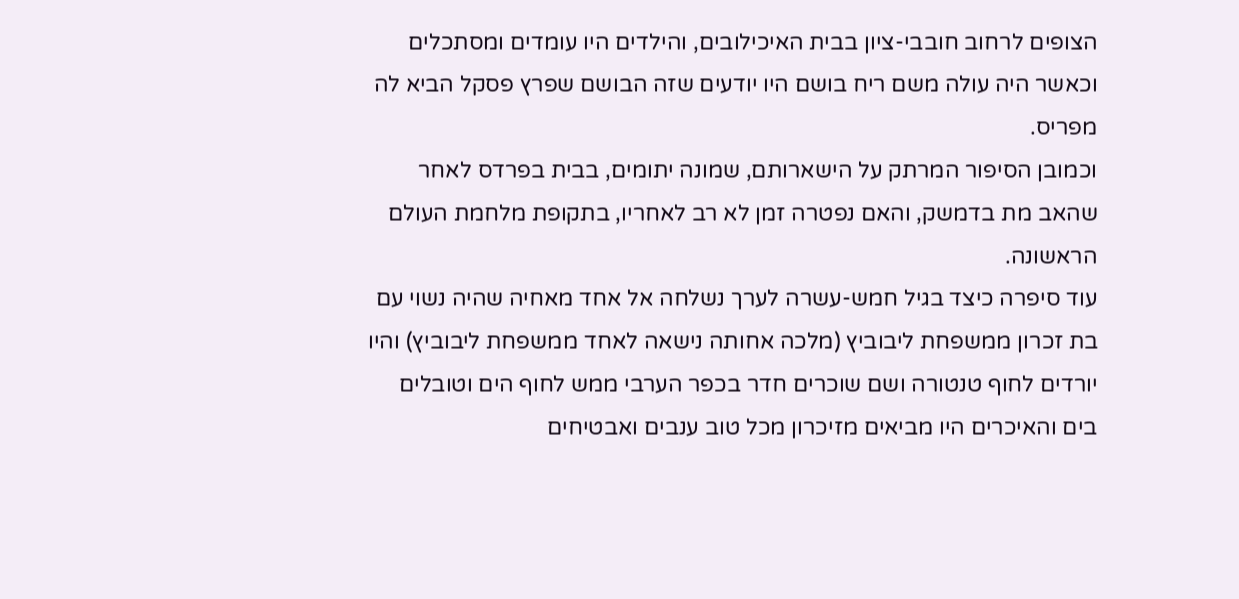הצופים לרחוב חובבי-ציון בבית האיכילובים, והילדים היו עומדים ומסתכלים וכאשר היה עולה משם ריח בושם היו יודעים שזה הבושם שפרץ פסקל הביא לה מפריס.
וכמובן הסיפור המרתק על הישארותם, שמונה יתומים, בבית בפרדס לאחר שהאב מת בדמשק, והאם נפטרה זמן לא רב לאחריו, בתקופת מלחמת העולם הראשונה.
עוד סיפרה כיצד בגיל חמש-עשרה לערך נשלחה אל אחד מאחיה שהיה נשוי עם בת זכרון ממשפחת ליבוביץ (מלכה אחותה נישאה לאחד ממשפחת ליבוביץ) והיו יורדים לחוף טנטורה ושם שוכרים חדר בכפר הערבי ממש לחוף הים וטובלים בים והאיכרים היו מביאים מזיכרון מכל טוב ענבים ואבטיחים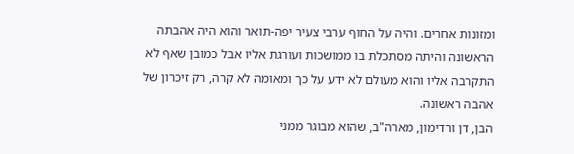ומזונות אחרים. והיה על החוף ערבי צעיר יפה-תואר והוא היה אהבתה הראשונה והיתה מסתכלת בו ממושכות ועורגת אליו אבל כמובן שאף לא התקרבה אליו והוא מעולם לא ידע על כך ומאומה לא קרה, רק זיכרון של אהבה ראשונה.
הבן, דן ורדימון, מארה"ב, שהוא מבוגר ממני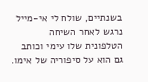בשנתיים, שולח לי אי-מייל נרגש לאחר השיחה הטלפונית שלו עימי וכותב גם הוא על סיפוריה של אימו.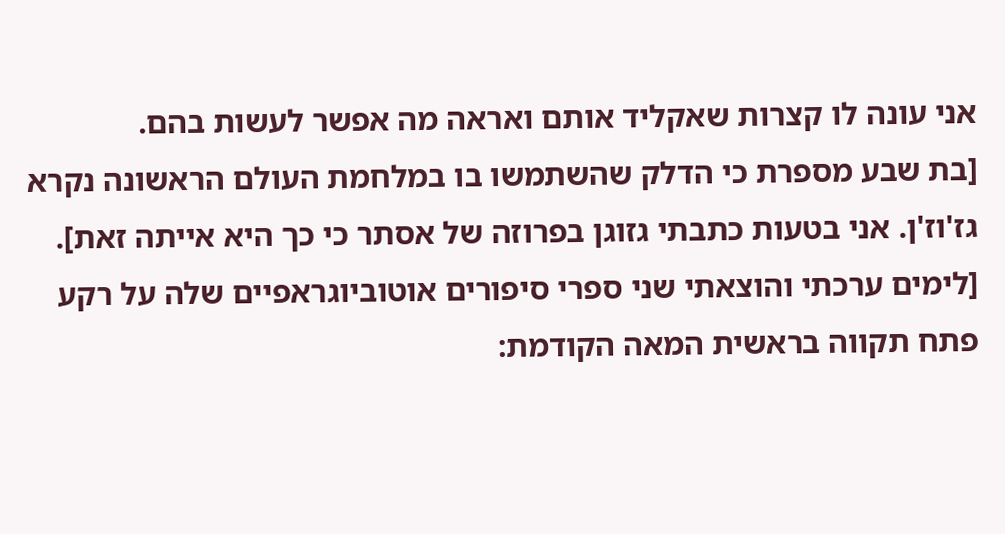אני עונה לו קצרות שאקליד אותם ואראה מה אפשר לעשות בהם.
[בת שבע מספרת כי הדלק שהשתמשו בו במלחמת העולם הראשונה נקרא גז'וז'ן. אני בטעות כתבתי גזוגן בפרוזה של אסתר כי כך היא אייתה זאת].
[לימים ערכתי והוצאתי שני ספרי סיפורים אוטוביוגראפיים שלה על רקע פתח תקווה בראשית המאה הקודמת: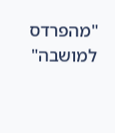"מהפרדס למושבה"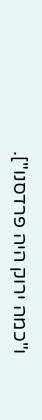ו"כמה ירוק היה פרדסנו"].